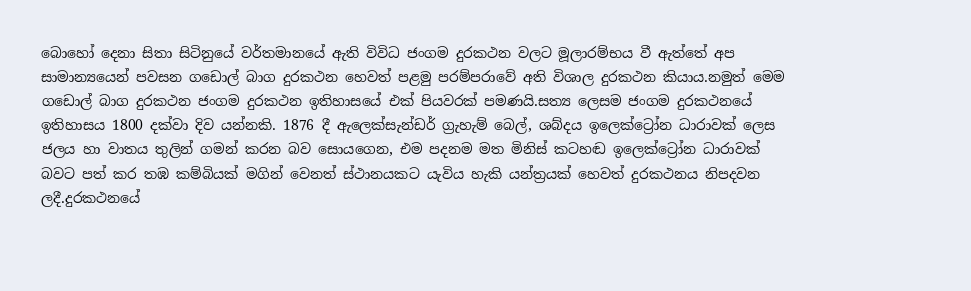බොහෝ දෙනා සිතා සිටිනුයේ වර්තමානයේ ඇති විවිධ ජංගම දුරකථන වලට මූලාරම්භය වී ඇත්තේ අප සාමාන්‍යයෙන් පවසන ගඩොල් බාග දුරකථන හෙවත් පළමු පරම්පරාවේ අති විශාල දුරකථන කියාය.නමුත් මෙම ගඩොල් බාග දුරකථන ජංගම දුරකථන ඉතිහාසයේ එක් පියවරක් පමණයි.සත්‍ය ලෙසම ජංගම දුරකථනයේ ඉතිහාසය 1800 දක්වා දිව යන්නකි. 1876 දී ඇලෙක්සැන්ඩර් ග්‍රැහැම් බෙල්, ශබ්දය ඉලෙක්ට්‍රෝන ධාරාවක් ලෙස ජලය හා වාතය තුලින් ගමන් කරන බව සොයගෙන, එම පදනම මත මිනිස් කටහඬ ඉලෙක්ට්‍රෝන ධාරාවක් බවට පත් කර තඹ කම්බියක් මගින් වෙනත් ස්ථානයකට යැවිය හැකි යන්ත්‍රයක් හෙවත් දුරකථනය නිපදවන ලදී.දුරකථනයේ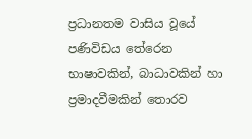ප්‍රධානතම වාසිය වූයේ පණිවිඩය තේරෙන භාෂාවකින්, බාධාවකින් හා ප්‍රමාදවීමකින් තොරව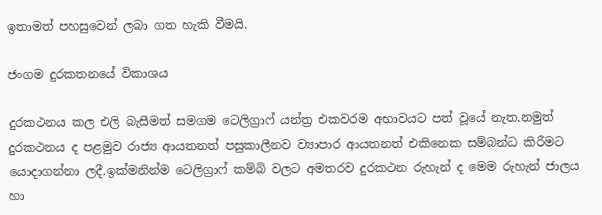ඉතාමත් පහසුවෙන් ලබා ගත හැකි වීමයි.

ජංගම දුරකතනයේ විකාශය

දුරකථනය කල එලි බැසීමත් සමගම ටෙලිග්‍රාෆ් යන්ත්‍ර එකවරම අභාවයට පත් වූයේ නැත.නමුත් දුරකථනය ද පළමුව රාජ්‍ය ආයතනත් පසුකාලීනව ව්‍යාපාර ආයතනත් එකිනෙක සම්බන්ධ කිරීමට යොදාගන්නා ලදී.ඉක්මනින්ම ටෙලිග්‍රාෆ් කම්බි වලට අමතරව දුරකථන රුහැන් ද මෙම රුහැන් ජාලය හා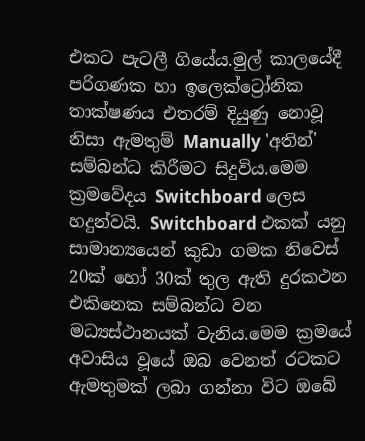එකට පැටලී ගියේය.මුල් කාලයේදී පරිගණක හා ඉලෙක්ට්‍රෝනික තාක්ෂණය එතරම් දියුණු නොවූ නිසා ඇමතුම් Manually 'අතින්' සම්බන්ධ කිරීමට සිදුවිය.මෙම ක්‍රමවේදය Switchboard ලෙස හදුන්වයි. Switchboard එකක් යනු සාමාන්‍යයෙන් කුඩා ගමක නිවෙස් 20ක් හෝ 30ක් තුල ඇති දුරකථන එකිනෙක සම්බන්ධ වන මධ්‍යස්ථානයක් වැනිය.මෙම ක්‍රමයේ අවාසිය වූයේ ඔබ වෙනත් රටකට ඇමතුමක් ලබා ගන්නා විට ඔබේ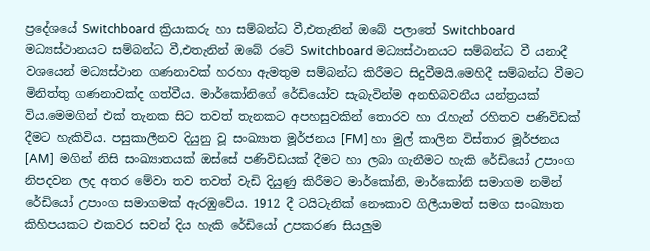ප්‍රදේශයේ Switchboard ක්‍රියාකරු හා සම්බන්ධ වී,එතැනින් ඔබේ පලාතේ Switchboard මධ්‍යස්ථානයට සම්බන්ධ වී,එතැනින් ඔබේ රටේ Switchboard මධ්‍යස්ථානයට සම්බන්ධ වී යනාදී වශයෙන් මධ්‍යස්ථාන ගණනාවක් හරහා ඇමතුම සම්බන්ධ කිරීමට සිදුවීමයි.මෙහිදී සම්බන්ධ වීමට මිනිත්තු ගණනාවක්ද ගත්වීය. මාර්කෝනිගේ රේඩියෝව සැබැවින්ම අනභිබවනීය යන්ත්‍රයක් විය.මෙමගින් එක් තැනක සිට තවත් තැනකට අපහසුවකින් තොරව හා රැහැන් රහිතව පණිවිඩක් දීමට හැකිවිය. පසුකාලීනව දියුනු වූ සංඛ්‍යාත මූර්ජනය [FM] හා මුල් කාලින විස්තාර මූර්ජනය [AM]  මගින් නිසි සංඛ්‍යාතයක් ඔස්සේ පණිවිඩයක් දීමට හා ලබා ගැනීමට හැකි රේඩියෝ උපාංග නිපදවන ලද අතර මේවා තව තවත් වැඩි දියුණු කිරීමට මාර්කෝනි, මාර්කෝනි සමාගම නමින් රේඩියෝ උපාංග සමාගමක් ඇරඹුවේය. 1912 දී ටයිටැනික් නෞකාව ගිලීයාමත් සමග සංඛ්‍යාත කිහිපයකට එකවර සවන් දිය හැකි රේඩියෝ උපකරණ සියලුම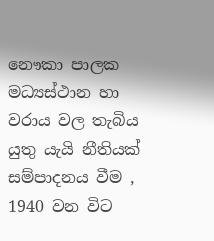නෞකා පාලක මධ්‍යස්ථාන හා වරාය වල තැබිය යුතු යැයි නීතියක් සම්පාදනය වීම , 1940 වන විට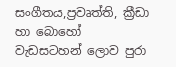සංගීතය,ප්‍රවෘත්ති, ක්‍රීඩා හා බොහෝ වැඩසටහන් ලොව පුරා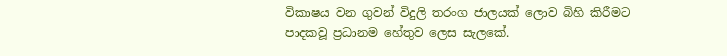විකාෂය වන ගුවන් විදුලි තරංග ජාලයක් ලොව බිහි කිරීමට පාදකවූ ප්‍රධානම හේතුව ලෙස සැලකේ.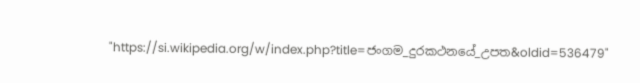"https://si.wikipedia.org/w/index.php?title=ජංගම_දුරකථනයේ_උපත&oldid=536479"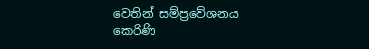වෙතින් සම්ප්‍රවේශනය කෙරිණි